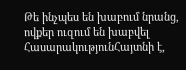Թե ինչպես են խաբում նրանց, ովքեր ուզում են խաբվել
ՀասարակությունՀայտնի է,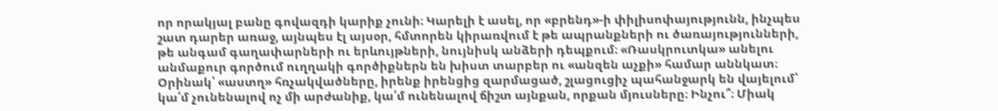որ որակյալ բանը գովազդի կարիք չունի։ Կարելի է ասել, որ «բրենդ»-ի փիլիսոփայությունն, ինչպես շատ դարեր առաջ, այնպես էլ այսօր, հմտորեն կիրառվում է թե ապրանքների ու ծառայությունների, թե անգամ գաղափարների ու երևույթների, նույնիսկ անձերի դեպքում։ «Ռասկրուտկա» անելու անմաքուր գործում ուղղակի գործիքներն են խիստ տարբեր ու «անզեն աչքի» համար աննկատ։ Օրինակ՝ «աստղ» հռչակվածները, իրենք իրենցից զարմացած, շլացուցիչ պահանջարկ են վայելում՝ կա՛մ չունենալով ոչ մի արժանիք, կա՛մ ունենալով ճիշտ այնքան, որքան մյուսները։ Ինչու՞։ Միակ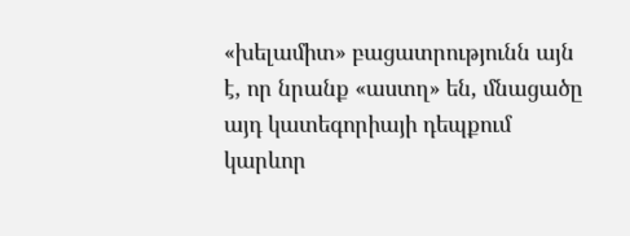«խելամիտ» բացատրությունն այն է, որ նրանք «աստղ» են, մնացածը այդ կատեգորիայի դեպքում կարևոր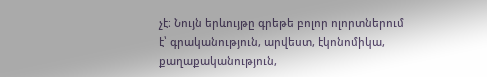չէ։ Նույն երևույթը գրեթե բոլոր ոլորտներում է՝ գրականություն, արվեստ, էկոնոմիկա, քաղաքականություն,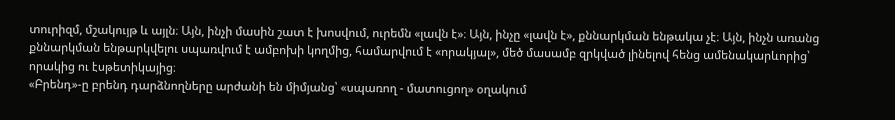տուրիզմ, մշակույթ և այլն։ Այն, ինչի մասին շատ է խոսվում, ուրեմն «լավն է»։ Այն, ինչը «լավն է», քննարկման ենթակա չէ։ Այն, ինչն առանց քննարկման ենթարկվելու սպառվում է ամբոխի կողմից, համարվում է «որակյալ», մեծ մասամբ զրկված լինելով հենց ամենակարևորից՝ որակից ու էսթետիկայից։
«Բրենդ»-ը բրենդ դարձնողները արժանի են միմյանց՝ «սպառող - մատուցող» օղակում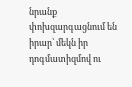նրանք փոխզարգացնում են իրար՝ մեկն իր դոգմատիզմով ու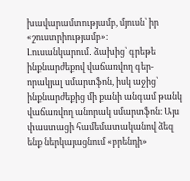խավարամտությամբ, մյուսն՝ իր «շուստրիությամբ»։
Լուսանկարում․ ձախից՝ գրեթե ինքնարժեքով վաճառվող գեր-որակյալ սմարտֆոն, իսկ աջից՝ ինքնարժեքից մի քանի անգամ թանկ վաճառվող անորակ սմարտֆոն։ Այս փաստացի համեմատականով ձեզ ենք ներկայացնում «բրենդի»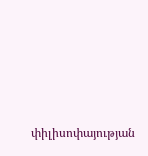փիլիսոփայության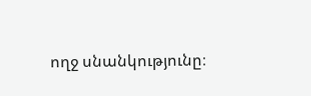ողջ սնանկությունը։